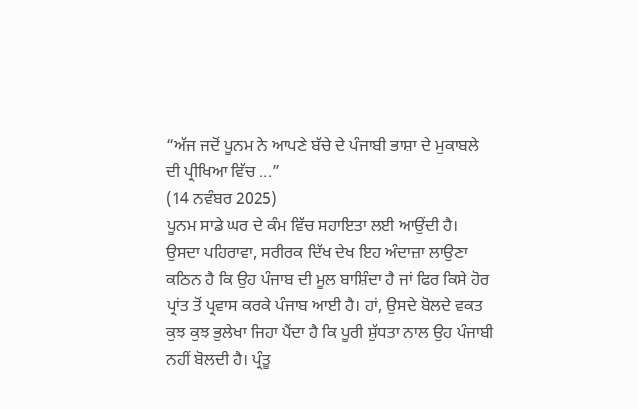“ਅੱਜ ਜਦੋਂ ਪੂਨਮ ਨੇ ਆਪਣੇ ਬੱਚੇ ਦੇ ਪੰਜਾਬੀ ਭਾਸ਼ਾ ਦੇ ਮੁਕਾਬਲੇ ਦੀ ਪ੍ਰੀਖਿਆ ਵਿੱਚ ...”
(14 ਨਵੰਬਰ 2025)
ਪੂਨਮ ਸਾਡੇ ਘਰ ਦੇ ਕੰਮ ਵਿੱਚ ਸਹਾਇਤਾ ਲਈ ਆਉਂਦੀ ਹੈ। ਉਸਦਾ ਪਹਿਰਾਵਾ, ਸਰੀਰਕ ਦਿੱਖ ਦੇਖ ਇਹ ਅੰਦਾਜ਼ਾ ਲਾਉਣਾ ਕਠਿਨ ਹੈ ਕਿ ਉਹ ਪੰਜਾਬ ਦੀ ਮੂਲ ਬਾਸ਼ਿੰਦਾ ਹੈ ਜਾਂ ਫਿਰ ਕਿਸੇ ਹੋਰ ਪ੍ਰਾਂਤ ਤੋਂ ਪ੍ਰਵਾਸ ਕਰਕੇ ਪੰਜਾਬ ਆਈ ਹੈ। ਹਾਂ, ਉਸਦੇ ਬੋਲਦੇ ਵਕਤ ਕੁਝ ਕੁਝ ਭੁਲੇਖਾ ਜਿਹਾ ਪੈਂਦਾ ਹੈ ਕਿ ਪੂਰੀ ਸ਼ੁੱਧਤਾ ਨਾਲ ਉਹ ਪੰਜਾਬੀ ਨਹੀਂ ਬੋਲਦੀ ਹੈ। ਪ੍ਰੰਤੂ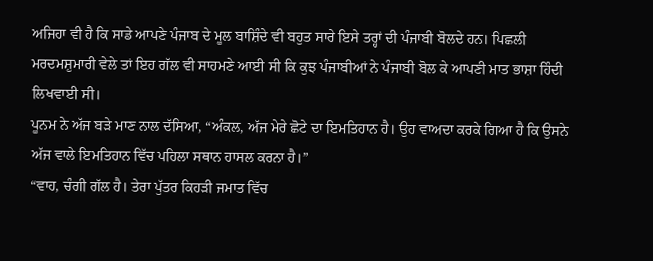ਅਜਿਹਾ ਵੀ ਹੈ ਕਿ ਸਾਡੇ ਆਪਣੇ ਪੰਜਾਬ ਦੇ ਮੂਲ ਬਾਸ਼ਿੰਦੇ ਵੀ ਬਹੁਤ ਸਾਰੇ ਇਸੇ ਤਰ੍ਹਾਂ ਦੀ ਪੰਜਾਬੀ ਬੋਲਦੇ ਹਨ। ਪਿਛਲੀ ਮਰਦਮਸ਼ੁਮਾਰੀ ਵੇਲੇ ਤਾਂ ਇਹ ਗੱਲ ਵੀ ਸਾਹਮਣੇ ਆਈ ਸੀ ਕਿ ਕੁਝ ਪੰਜਾਬੀਆਂ ਨੇ ਪੰਜਾਬੀ ਬੋਲ ਕੇ ਆਪਣੀ ਮਾਤ ਭਾਸ਼ਾ ਹਿੰਦੀ ਲਿਖਵਾਈ ਸੀ।
ਪੂਨਮ ਨੇ ਅੱਜ ਬੜੇ ਮਾਣ ਨਾਲ ਦੱਸਿਆ, “ਅੰਕਲ, ਅੱਜ ਮੇਰੇ ਛੋਟੇ ਦਾ ਇਮਤਿਹਾਨ ਹੈ। ਉਹ ਵਾਅਦਾ ਕਰਕੇ ਗਿਆ ਹੈ ਕਿ ਉਸਨੇ ਅੱਜ ਵਾਲੇ ਇਮਤਿਹਾਨ ਵਿੱਚ ਪਹਿਲਾ ਸਥਾਨ ਹਾਸਲ ਕਰਨਾ ਹੈ।”
“ਵਾਹ, ਚੰਗੀ ਗੱਲ ਹੈ। ਤੇਰਾ ਪੁੱਤਰ ਕਿਹੜੀ ਜਮਾਤ ਵਿੱਚ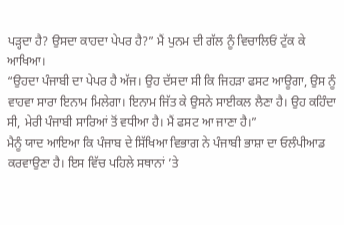ਪੜ੍ਹਦਾ ਹੈ? ਉਸਦਾ ਕਾਹਦਾ ਪੇਪਰ ਹੈ?” ਮੈਂ ਪੁਨਮ ਦੀ ਗੱਲ ਨੂੰ ਵਿਚਾਲਿਓਂ ਟੁੱਕ ਕੇ ਆਖਿਆ।
“ਉਹਦਾ ਪੰਜਾਬੀ ਦਾ ਪੇਪਰ ਹੈ ਅੱਜ। ਉਹ ਦੱਸਦਾ ਸੀ ਕਿ ਜਿਹੜਾ ਫਸਟ ਆਊਗਾ, ਉਸ ਨੂੰ ਵਾਹਵਾ ਸਾਰਾ ਇਨਾਮ ਮਿਲੇਗਾ। ਇਨਾਮ ਜਿੱਤ ਕੇ ਉਸਨੇ ਸਾਈਕਲ ਲੈਣਾ ਹੈ। ਉਹ ਕਹਿੰਦਾ ਸੀ, ਮੇਰੀ ਪੰਜਾਬੀ ਸਾਰਿਆਂ ਤੋਂ ਵਧੀਆ ਹੈ। ਮੈਂ ਫਸਟ ਆ ਜਾਣਾ ਹੈ।”
ਮੈਨੂੰ ਯਾਦ ਆਇਆ ਕਿ ਪੰਜਾਬ ਦੇ ਸਿੱਖਿਆ ਵਿਭਾਗ ਨੇ ਪੰਜਾਬੀ ਭਾਸ਼ਾ ਦਾ ਓਲੰਪੀਆਡ ਕਰਵਾਉਣਾ ਹੈ। ਇਸ ਵਿੱਚ ਪਹਿਲੇ ਸਥਾਨਾਂ ’ਤੇ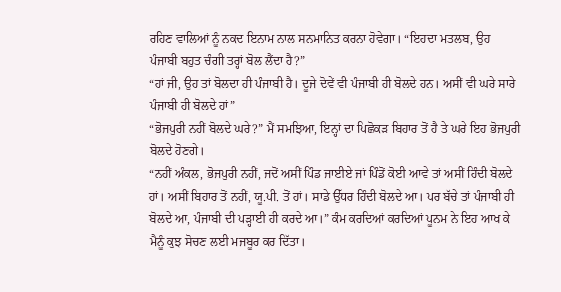ਰਹਿਣ ਵਾਲਿਆਂ ਨੂੰ ਨਕਦ ਇਨਾਮ ਨਾਲ ਸਨਮਾਨਿਤ ਕਰਨਾ ਹੋਵੇਗਾ। “ਇਹਦਾ ਮਤਲਬ, ਉਹ ਪੰਜਾਬੀ ਬਹੁਤ ਚੰਗੀ ਤਰ੍ਹਾਂ ਬੋਲ ਲੈਂਦਾ ਹੈ?”
“ਹਾਂ ਜੀ, ਉਹ ਤਾਂ ਬੋਲਦਾ ਹੀ ਪੰਜਾਬੀ ਹੈ। ਦੂਜੇ ਦੋਵੇਂ ਵੀ ਪੰਜਾਬੀ ਹੀ ਬੋਲਦੇ ਹਨ। ਅਸੀਂ ਵੀ ਘਰੇ ਸਾਰੇ ਪੰਜਾਬੀ ਹੀ ਬੋਲਦੇ ਹਾਂ”
“ਭੋਜਪੁਰੀ ਨਹੀਂ ਬੋਲਦੇ ਘਰੇ?” ਮੈਂ ਸਮਝਿਆ, ਇਨ੍ਹਾਂ ਦਾ ਪਿਛੋਕੜ ਬਿਹਾਰ ਤੋਂ ਹੈ ਤੇ ਘਰੇ ਇਹ ਭੋਜਪੁਰੀ ਬੋਲਦੇ ਹੋਣਗੇ।
“ਨਹੀਂ ਅੰਕਲ, ਭੋਜਪੁਰੀ ਨਹੀਂ, ਜਦੋਂ ਅਸੀਂ ਪਿੰਡ ਜਾਈਏ ਜਾਂ ਪਿੰਡੋਂ ਕੋਈ ਆਵੇ ਤਾਂ ਅਸੀਂ ਹਿੰਦੀ ਬੋਲਦੇ ਹਾਂ। ਅਸੀਂ ਬਿਹਾਰ ਤੋਂ ਨਹੀਂ, ਯੂ.ਪੀ. ਤੋਂ ਹਾਂ। ਸਾਡੇ ਉੱਧਰ ਹਿੰਦੀ ਬੋਲਦੇ ਆ। ਪਰ ਬੱਚੇ ਤਾਂ ਪੰਜਾਬੀ ਹੀ ਬੋਲਦੇ ਆ, ਪੰਜਾਬੀ ਦੀ ਪੜ੍ਹਾਈ ਹੀ ਕਰਦੇ ਆ।” ਕੰਮ ਕਰਦਿਆਂ ਕਰਦਿਆਂ ਪੂਨਮ ਨੇ ਇਹ ਆਖ ਕੇ ਮੈਨੂੰ ਕੁਝ ਸੋਚਣ ਲਈ ਮਜਬੂਰ ਕਰ ਦਿੱਤਾ।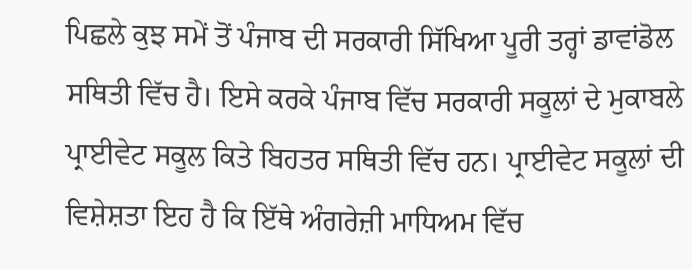ਪਿਛਲੇ ਕੁਝ ਸਮੇਂ ਤੋਂ ਪੰਜਾਬ ਦੀ ਸਰਕਾਰੀ ਸਿੱਖਿਆ ਪੂਰੀ ਤਰ੍ਹਾਂ ਡਾਵਾਂਡੋਲ ਸਥਿਤੀ ਵਿੱਚ ਹੈ। ਇਸੇ ਕਰਕੇ ਪੰਜਾਬ ਵਿੱਚ ਸਰਕਾਰੀ ਸਕੂਲਾਂ ਦੇ ਮੁਕਾਬਲੇ ਪ੍ਰਾਈਵੇਟ ਸਕੂਲ ਕਿਤੇ ਬਿਹਤਰ ਸਥਿਤੀ ਵਿੱਚ ਹਨ। ਪ੍ਰਾਈਵੇਟ ਸਕੂਲਾਂ ਦੀ ਵਿਸ਼ੇਸ਼ਤਾ ਇਹ ਹੈ ਕਿ ਇੱਥੇ ਅੰਗਰੇਜ਼ੀ ਮਾਧਿਅਮ ਵਿੱਚ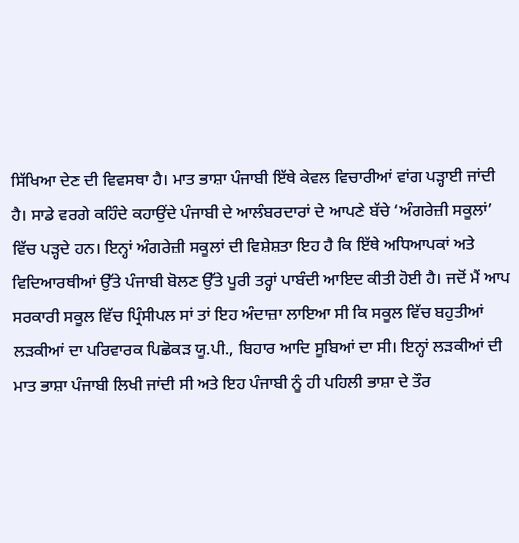ਸਿੱਖਿਆ ਦੇਣ ਦੀ ਵਿਵਸਥਾ ਹੈ। ਮਾਤ ਭਾਸ਼ਾ ਪੰਜਾਬੀ ਇੱਥੇ ਕੇਵਲ ਵਿਚਾਰੀਆਂ ਵਾਂਗ ਪੜ੍ਹਾਈ ਜਾਂਦੀ ਹੈ। ਸਾਡੇ ਵਰਗੇ ਕਹਿੰਦੇ ਕਹਾਉਂਦੇ ਪੰਜਾਬੀ ਦੇ ਆਲੰਬਰਦਾਰਾਂ ਦੇ ਆਪਣੇ ਬੱਚੇ ‘ਅੰਗਰੇਜ਼ੀ ਸਕੂਲਾਂ’ ਵਿੱਚ ਪੜ੍ਹਦੇ ਹਨ। ਇਨ੍ਹਾਂ ਅੰਗਰੇਜ਼ੀ ਸਕੂਲਾਂ ਦੀ ਵਿਸ਼ੇਸ਼ਤਾ ਇਹ ਹੈ ਕਿ ਇੱਥੇ ਅਧਿਆਪਕਾਂ ਅਤੇ ਵਿਦਿਆਰਥੀਆਂ ਉੱਤੇ ਪੰਜਾਬੀ ਬੋਲਣ ਉੱਤੇ ਪੂਰੀ ਤਰ੍ਹਾਂ ਪਾਬੰਦੀ ਆਇਦ ਕੀਤੀ ਹੋਈ ਹੈ। ਜਦੋਂ ਮੈਂ ਆਪ ਸਰਕਾਰੀ ਸਕੂਲ ਵਿੱਚ ਪ੍ਰਿੰਸੀਪਲ ਸਾਂ ਤਾਂ ਇਹ ਅੰਦਾਜ਼ਾ ਲਾਇਆ ਸੀ ਕਿ ਸਕੂਲ ਵਿੱਚ ਬਹੁਤੀਆਂ ਲੜਕੀਆਂ ਦਾ ਪਰਿਵਾਰਕ ਪਿਛੋਕੜ ਯੂ.ਪੀ., ਬਿਹਾਰ ਆਦਿ ਸੂਬਿਆਂ ਦਾ ਸੀ। ਇਨ੍ਹਾਂ ਲੜਕੀਆਂ ਦੀ ਮਾਤ ਭਾਸ਼ਾ ਪੰਜਾਬੀ ਲਿਖੀ ਜਾਂਦੀ ਸੀ ਅਤੇ ਇਹ ਪੰਜਾਬੀ ਨੂੰ ਹੀ ਪਹਿਲੀ ਭਾਸ਼ਾ ਦੇ ਤੌਰ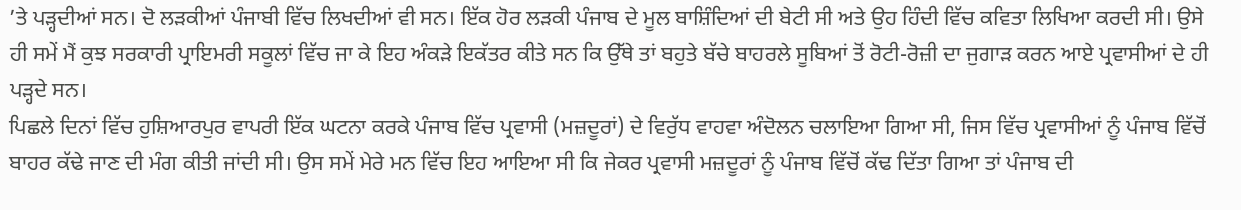’ਤੇ ਪੜ੍ਹਦੀਆਂ ਸਨ। ਦੋ ਲੜਕੀਆਂ ਪੰਜਾਬੀ ਵਿੱਚ ਲਿਖਦੀਆਂ ਵੀ ਸਨ। ਇੱਕ ਹੋਰ ਲੜਕੀ ਪੰਜਾਬ ਦੇ ਮੂਲ ਬਾਸ਼ਿੰਦਿਆਂ ਦੀ ਬੇਟੀ ਸੀ ਅਤੇ ਉਹ ਹਿੰਦੀ ਵਿੱਚ ਕਵਿਤਾ ਲਿਖਿਆ ਕਰਦੀ ਸੀ। ਉਸੇ ਹੀ ਸਮੇਂ ਮੈਂ ਕੁਝ ਸਰਕਾਰੀ ਪ੍ਰਾਇਮਰੀ ਸਕੂਲਾਂ ਵਿੱਚ ਜਾ ਕੇ ਇਹ ਅੰਕੜੇ ਇਕੱਤਰ ਕੀਤੇ ਸਨ ਕਿ ਉੱਥੇ ਤਾਂ ਬਹੁਤੇ ਬੱਚੇ ਬਾਹਰਲੇ ਸੂਬਿਆਂ ਤੋਂ ਰੋਟੀ-ਰੋਜ਼ੀ ਦਾ ਜੁਗਾੜ ਕਰਨ ਆਏ ਪ੍ਰਵਾਸੀਆਂ ਦੇ ਹੀ ਪੜ੍ਹਦੇ ਸਨ।
ਪਿਛਲੇ ਦਿਨਾਂ ਵਿੱਚ ਹੁਸ਼ਿਆਰਪੁਰ ਵਾਪਰੀ ਇੱਕ ਘਟਨਾ ਕਰਕੇ ਪੰਜਾਬ ਵਿੱਚ ਪ੍ਰਵਾਸੀ (ਮਜ਼ਦੂਰਾਂ) ਦੇ ਵਿਰੁੱਧ ਵਾਹਵਾ ਅੰਦੋਲਨ ਚਲਾਇਆ ਗਿਆ ਸੀ, ਜਿਸ ਵਿੱਚ ਪ੍ਰਵਾਸੀਆਂ ਨੂੰ ਪੰਜਾਬ ਵਿੱਚੋਂ ਬਾਹਰ ਕੱਢੇ ਜਾਣ ਦੀ ਮੰਗ ਕੀਤੀ ਜਾਂਦੀ ਸੀ। ਉਸ ਸਮੇਂ ਮੇਰੇ ਮਨ ਵਿੱਚ ਇਹ ਆਇਆ ਸੀ ਕਿ ਜੇਕਰ ਪ੍ਰਵਾਸੀ ਮਜ਼ਦੂਰਾਂ ਨੂੰ ਪੰਜਾਬ ਵਿੱਚੋਂ ਕੱਢ ਦਿੱਤਾ ਗਿਆ ਤਾਂ ਪੰਜਾਬ ਦੀ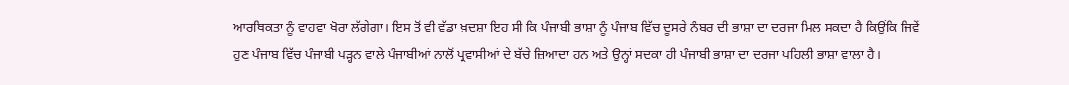ਆਰਥਿਕਤਾ ਨੂੰ ਵਾਹਵਾ ਖੋਰਾ ਲੱਗੇਗਾ। ਇਸ ਤੋਂ ਵੀ ਵੱਡਾ ਖ਼ਦਸ਼ਾ ਇਹ ਸੀ ਕਿ ਪੰਜਾਬੀ ਭਾਸ਼ਾ ਨੂੰ ਪੰਜਾਬ ਵਿੱਚ ਦੂਸਰੇ ਨੰਬਰ ਦੀ ਭਾਸ਼ਾ ਦਾ ਦਰਜਾ ਮਿਲ ਸਕਦਾ ਹੈ ਕਿਉਂਕਿ ਜਿਵੇਂ ਹੁਣ ਪੰਜਾਬ ਵਿੱਚ ਪੰਜਾਬੀ ਪੜ੍ਹਨ ਵਾਲੇ ਪੰਜਾਬੀਆਂ ਨਾਲੋਂ ਪ੍ਰਵਾਸੀਆਂ ਦੇ ਬੱਚੇ ਜ਼ਿਆਦਾ ਹਨ ਅਤੇ ਉਨ੍ਹਾਂ ਸਦਕਾ ਹੀ ਪੰਜਾਬੀ ਭਾਸ਼ਾ ਦਾ ਦਰਜਾ ਪਹਿਲੀ ਭਾਸ਼ਾ ਵਾਲਾ ਹੈ।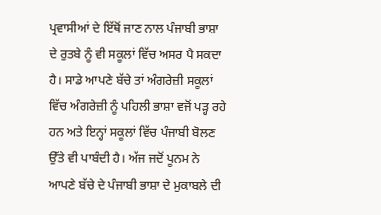ਪ੍ਰਵਾਸੀਆਂ ਦੇ ਇੱਥੋਂ ਜਾਣ ਨਾਲ ਪੰਜਾਬੀ ਭਾਸ਼ਾ ਦੇ ਰੁਤਬੇ ਨੂੰ ਵੀ ਸਕੂਲਾਂ ਵਿੱਚ ਅਸਰ ਪੈ ਸਕਦਾ ਹੈ। ਸਾਡੇ ਆਪਣੇ ਬੱਚੇ ਤਾਂ ਅੰਗਰੇਜ਼ੀ ਸਕੂਲਾਂ ਵਿੱਚ ਅੰਗਰੇਜ਼ੀ ਨੂੰ ਪਹਿਲੀ ਭਾਸ਼ਾ ਵਜੋਂ ਪੜ੍ਹ ਰਹੇ ਹਨ ਅਤੇ ਇਨ੍ਹਾਂ ਸਕੂਲਾਂ ਵਿੱਚ ਪੰਜਾਬੀ ਬੋਲਣ ਉੱਤੇ ਵੀ ਪਾਬੰਦੀ ਹੈ। ਅੱਜ ਜਦੋਂ ਪੂਨਮ ਨੇ ਆਪਣੇ ਬੱਚੇ ਦੇ ਪੰਜਾਬੀ ਭਾਸ਼ਾ ਦੇ ਮੁਕਾਬਲੇ ਦੀ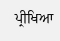ਪ੍ਰੀਖਿਆ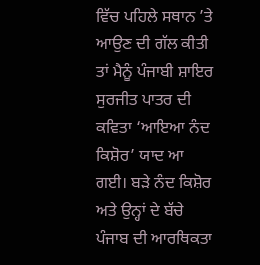ਵਿੱਚ ਪਹਿਲੇ ਸਥਾਨ ’ਤੇ ਆਉਣ ਦੀ ਗੱਲ ਕੀਤੀ ਤਾਂ ਮੈਨੂੰ ਪੰਜਾਬੀ ਸ਼ਾਇਰ ਸੁਰਜੀਤ ਪਾਤਰ ਦੀ ਕਵਿਤਾ ‘ਆਇਆ ਨੰਦ ਕਿਸ਼ੋਰ’ ਯਾਦ ਆ ਗਈ। ਬੜੇ ਨੰਦ ਕਿਸ਼ੋਰ ਅਤੇ ਉਨ੍ਹਾਂ ਦੇ ਬੱਚੇ ਪੰਜਾਬ ਦੀ ਆਰਥਿਕਤਾ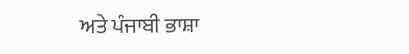ਅਤੇ ਪੰਜਾਬੀ ਭਾਸ਼ਾ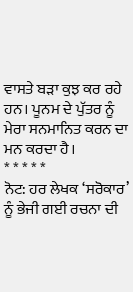ਵਾਸਤੇ ਬੜਾ ਕੁਝ ਕਰ ਰਹੇ ਹਨ। ਪੂਨਮ ਦੇ ਪੁੱਤਰ ਨੂੰ ਮੇਰਾ ਸਨਮਾਨਿਤ ਕਰਨ ਦਾ ਮਨ ਕਰਦਾ ਹੈ।
* * * * *
ਨੋਟ: ਹਰ ਲੇਖਕ ‘ਸਰੋਕਾਰ’ ਨੂੰ ਭੇਜੀ ਗਈ ਰਚਨਾ ਦੀ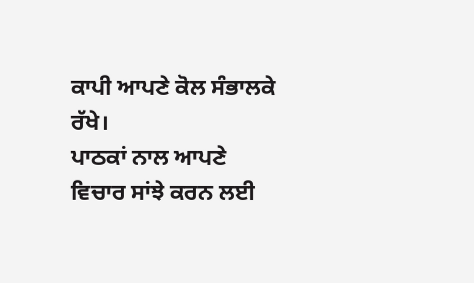ਕਾਪੀ ਆਪਣੇ ਕੋਲ ਸੰਭਾਲਕੇ ਰੱਖੇ।
ਪਾਠਕਾਂ ਨਾਲ ਆਪਣੇ ਵਿਚਾਰ ਸਾਂਝੇ ਕਰਨ ਲਈ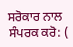ਸਰੋਕਾਰ ਨਾਲ ਸੰਪਰਕ ਕਰੋ: (